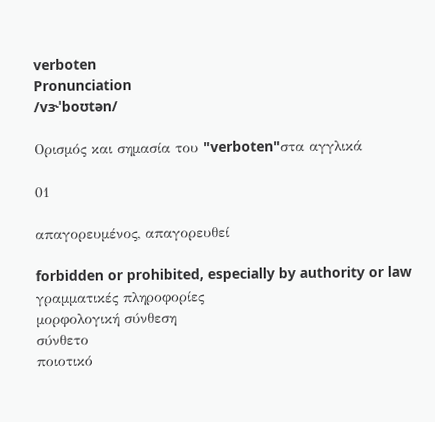verboten
Pronunciation
/vɝˈboʊtən/

Ορισμός και σημασία του "verboten"στα αγγλικά

01

απαγορευμένος, απαγορευθεί

forbidden or prohibited, especially by authority or law
γραμματικές πληροφορίες
μορφολογική σύνθεση
σύνθετο
ποιοτικό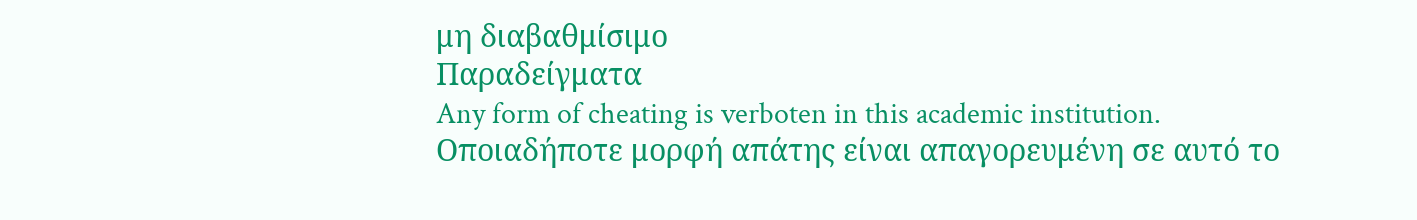μη διαβαθμίσιμο
Παραδείγματα
Any form of cheating is verboten in this academic institution.
Οποιαδήποτε μορφή απάτης είναι απαγορευμένη σε αυτό το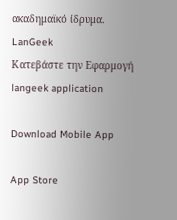ακαδημαϊκό ίδρυμα.
LanGeek
Κατεβάστε την Εφαρμογή
langeek application

Download Mobile App

App Store